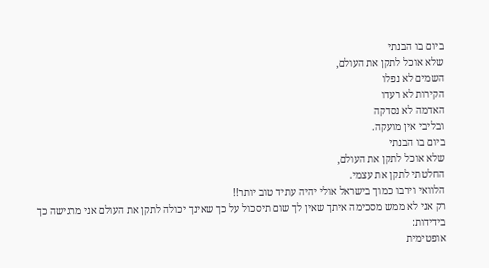ביום בו הבנתי
שלא אוכל לתקן את העולם,
השמים לא נפלו
הקירות לא רעדו
האדמה לא נסדקה
ובליבי אין מועקה.
ביום בו הבנתי
שלא אוכל לתקן את העולם,
החלטתי לתקן את עצמי.
הלוואי וירבו כמוך בישראל אולי יהיה עתיד טוב יותר!!
רק אני לא ממש מסכימה איתך שאין לך שום תיסכול על כך שאינך יכולה לתקן את העולם אני מרגישה כך
בידידות:
אופטימית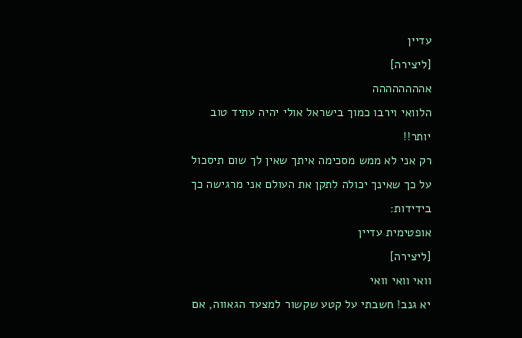עדיין
[ליצירה]
אהההההההה
הלוואי וירבו כמוך בישראל אולי יהיה עתיד טוב יותר!!
רק אני לא ממש מסכימה איתך שאין לך שום תיסכול על כך שאינך יכולה לתקן את העולם אני מרגישה כך
בידידות:
אופטימית עדיין
[ליצירה]
וואי וואי וואי
יא גנב! חשבתי על קטע שקשור למצעד הגאווה, אם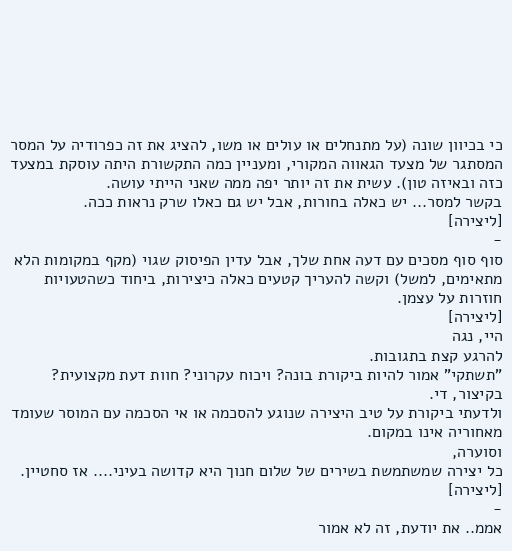כי בכיוון שונה (על מתנחלים או עולים או משו, להציג את זה כפרודיה על המסר המסתגר של מצעד הגאווה המקורי, ומעניין כמה התקשורת היתה עוסקת במצעד כזה ובאיזה טון). עשית את זה יותר יפה ממה שאני הייתי עושה.
בקשר למסר... יש כאלה בחורות, אבל יש גם כאלו שרק נראות ככה.
[ליצירה]
-
סוף סוף מסכים עם דעה אחת שלך, אבל עדין הפיסוק שגוי (מקף במקומות הלא מתאימים, למשל) וקשה להעריך קטעים כאלה כיצירות, ביחוד כשהטעויות חוזרות על עצמן.
[ליצירה]
היי, נגה
להרגע קצת בתגובות.
"תשתקי" אמור להיות ביקורת בונה? ויכוח עקרוני? חוות דעת מקצועית? בקיצור, די.
ולדעתי ביקורת על טיב היצירה שנוגע להסכמה או אי הסכמה עם המוסר שעומד מאחוריה אינו במקום.
וסוערה,
כל יצירה שמשתמשת בשירים של שלום חנוך היא קדושה בעיני.... אז סחטיין.
[ליצירה]
-
אממ.. את יודעת, זה לא אמור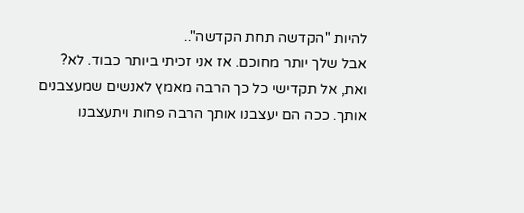להיות "הקדשה תחת הקדשה"..
אבל שלך יותר מחוכם. אז אני זכיתי ביותר כבוד. לא?
ואת, אל תקדישי כל כך הרבה מאמץ לאנשים שמעצבנים אותך. ככה הם יעצבנו אותך הרבה פחות ויתעצבנו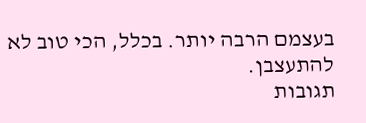בעצמם הרבה יותר. בכלל, הכי טוב לא להתעצבן.
תגובות